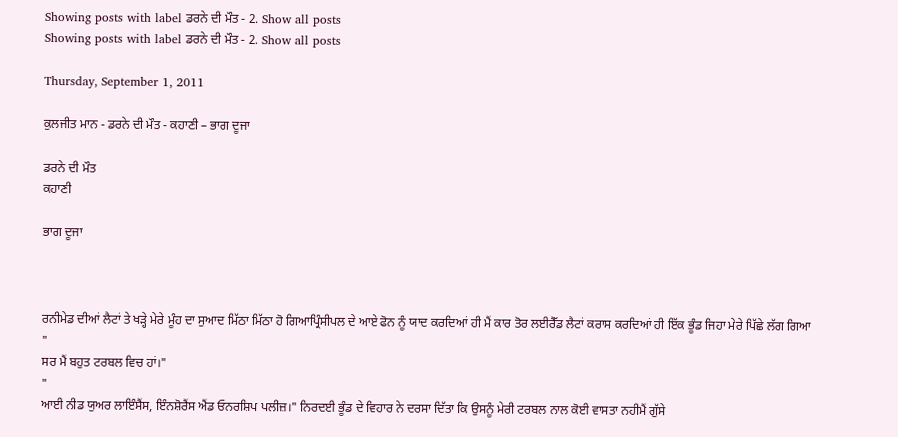Showing posts with label ਡਰਨੇ ਦੀ ਮੌਤ - 2. Show all posts
Showing posts with label ਡਰਨੇ ਦੀ ਮੌਤ - 2. Show all posts

Thursday, September 1, 2011

ਕੁਲਜੀਤ ਮਾਨ - ਡਰਨੇ ਦੀ ਮੌਤ - ਕਹਾਣੀ – ਭਾਗ ਦੂਜਾ

ਡਰਨੇ ਦੀ ਮੌਤ
ਕਹਾਣੀ

ਭਾਗ ਦੂਜਾ



ਰਨੀਮੇਡ ਦੀਆਂ ਲੈਟਾਂ ਤੇ ਖੜ੍ਹੇ ਮੇਰੇ ਮੂੰਹ ਦਾ ਸੁਆਦ ਮਿੱਠਾ ਮਿੱਠਾ ਹੋ ਗਿਆਪ੍ਰਿੰਸੀਪਲ ਦੇ ਆਏ ਫੋਨ ਨੂੰ ਯਾਦ ਕਰਦਿਆਂ ਹੀ ਮੈਂ ਕਾਰ ਤੋਰ ਲਈਰੈੱਡ ਲੈਟਾਂ ਕਰਾਸ ਕਰਦਿਆਂ ਹੀ ਇੱਕ ਭੂੰਡ ਜਿਹਾ ਮੇਰੇ ਪਿੱਛੇ ਲੱਗ ਗਿਆ
"
ਸਰ ਮੈਂ ਬਹੁਤ ਟਰਬਲ ਵਿਚ ਹਾਂ।"
"
ਆਈ ਨੀਡ ਯੁਅਰ ਲਾਇੰਸੈਂਸ, ਇੰਨਸ਼ੋਰੈਂਸ ਐਂਡ ਓਨਰਸ਼ਿਪ ਪਲੀਜ਼।" ਨਿਰਦਈ ਭੂੰਡ ਦੇ ਵਿਹਾਰ ਨੇ ਦਰਸਾ ਦਿੱਤਾ ਕਿ ਉਸਨੂੰ ਮੇਰੀ ਟਰਬਲ ਨਾਲ ਕੋਈ ਵਾਸਤਾ ਨਹੀਮੈਂ ਗੁੱਸੇ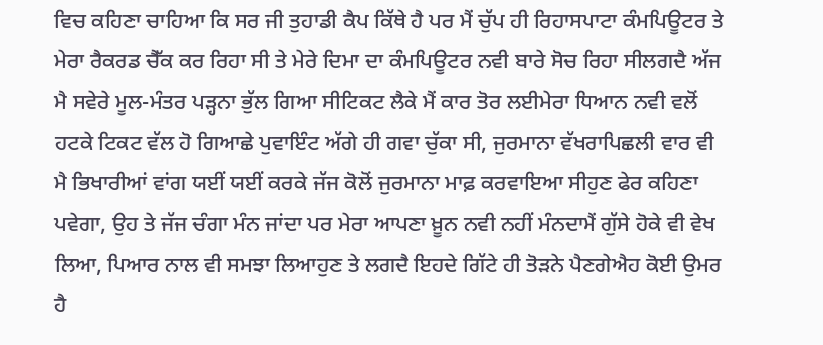ਵਿਚ ਕਹਿਣਾ ਚਾਹਿਆ ਕਿ ਸਰ ਜੀ ਤੁਹਾਡੀ ਕੈਪ ਕਿੱਥੇ ਹੈ ਪਰ ਮੈਂ ਚੁੱਪ ਹੀ ਰਿਹਾਸਪਾਟਾ ਕੰਮਪਿਊਟਰ ਤੇ ਮੇਰਾ ਰੈਕਰਡ ਚੈੱਕ ਕਰ ਰਿਹਾ ਸੀ ਤੇ ਮੇਰੇ ਦਿਮਾ ਦਾ ਕੰਮਪਿਊਟਰ ਨਵੀ ਬਾਰੇ ਸੋਚ ਰਿਹਾ ਸੀਲਗਦੈ ਅੱਜ ਮੈ ਸਵੇਰੇ ਮੂਲ-ਮੰਤਰ ਪੜ੍ਹਨਾ ਭੁੱਲ ਗਿਆ ਸੀਟਿਕਟ ਲੈਕੇ ਮੈਂ ਕਾਰ ਤੋਰ ਲਈਮੇਰਾ ਧਿਆਨ ਨਵੀ ਵਲੋਂ ਹਟਕੇ ਟਿਕਟ ਵੱਲ ਹੋ ਗਿਆਛੇ ਪੁਵਾਇੰਟ ਅੱਗੇ ਹੀ ਗਵਾ ਚੁੱਕਾ ਸੀ, ਜੁਰਮਾਨਾ ਵੱਖਰਾਪਿਛਲੀ ਵਾਰ ਵੀ ਮੈ ਭਿਖਾਰੀਆਂ ਵਾਂਗ ਯਈਂ ਯਈਂ ਕਰਕੇ ਜੱਜ ਕੋਲੋਂ ਜੁਰਮਾਨਾ ਮਾਫ਼ ਕਰਵਾਇਆ ਸੀਹੁਣ ਫੇਰ ਕਹਿਣਾ ਪਵੇਗਾ, ਉਹ ਤੇ ਜੱਜ ਚੰਗਾ ਮੰਨ ਜਾਂਦਾ ਪਰ ਮੇਰਾ ਆਪਣਾ ਖ਼ੂਨ ਨਵੀ ਨਹੀਂ ਮੰਨਦਾਮੈਂ ਗੁੱਸੇ ਹੋਕੇ ਵੀ ਵੇਖ ਲਿਆ, ਪਿਆਰ ਨਾਲ ਵੀ ਸਮਝਾ ਲਿਆਹੁਣ ਤੇ ਲਗਦੈ ਇਹਦੇ ਗਿੱਟੇ ਹੀ ਤੋੜਨੇ ਪੈਣਗੇਐਹ ਕੋਈ ਉਮਰ ਹੈ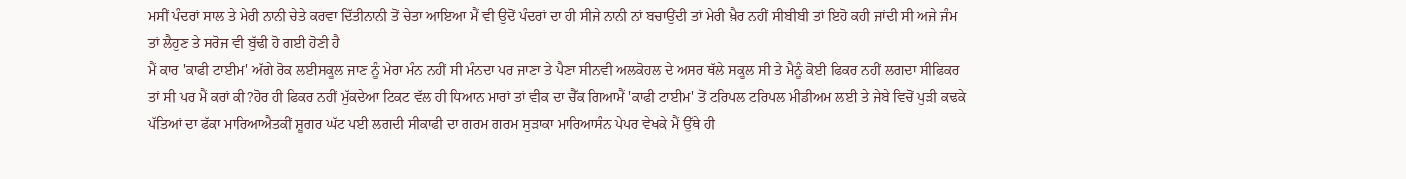ਮਸੀਂ ਪੰਦਰਾਂ ਸਾਲ ਤੇ ਮੇਰੀ ਨਾਨੀ ਚੇਤੇ ਕਰਵਾ ਦਿੱਤੀਨਾਨੀ ਤੋਂ ਚੇਤਾ ਆਇਆ ਮੈਂ ਵੀ ਉਦੋਂ ਪੰਦਰਾਂ ਦਾ ਹੀ ਸੀਜੇ ਨਾਨੀ ਨਾਂ ਬਚਾਉਂਦੀ ਤਾਂ ਮੇਰੀ ਖ਼ੈਰ ਨਹੀਂ ਸੀਬੀਬੀ ਤਾਂ ਇਹੋ ਕਹੀ ਜਾਂਦੀ ਸੀ ਅਜੇ ਜੰਮ ਤਾਂ ਲੈਹੁਣ ਤੇ ਸਰੋਜ ਵੀ ਬੁੱਢੀ ਹੋ ਗਈ ਹੋਣੀ ਹੈ
ਮੈਂ ਕਾਰ 'ਕਾਫੀ ਟਾਈਮ' ਅੱਗੇ ਰੋਕ ਲਈਸਕੂਲ ਜਾਣ ਨੂੰ ਮੇਰਾ ਮੰਨ ਨਹੀਂ ਸੀ ਮੰਨਦਾ ਪਰ ਜਾਣਾ ਤੇ ਪੈਣਾ ਸੀਨਵੀ ਅਲਕੋਹਲ ਦੇ ਅਸਰ ਥੱਲੇ ਸਕੂਲ ਸੀ ਤੇ ਮੈਨੂੰ ਕੋਈ ਫਿਕਰ ਨਹੀਂ ਲਗਦਾ ਸੀਫਿਕਰ ਤਾਂ ਸੀ ਪਰ ਮੈਂ ਕਰਾਂ ਕੀ?ਹੋਰ ਹੀ ਫਿਕਰ ਨਹੀਂ ਮੁੱਕਦੇਆ ਟਿਕਟ ਵੱਲ ਹੀ ਧਿਆਨ ਮਾਰਾਂ ਤਾਂ ਵੀਕ ਦਾ ਚੈੱਕ ਗਿਆਮੈਂ 'ਕਾਫੀ ਟਾਈਮ' ਤੋਂ ਟਰਿਪਲ ਟਰਿਪਲ ਮੀਡੀਅਮ ਲਈ ਤੇ ਜੇਬੇ ਵਿਚੋਂ ਪੁੜੀ ਕਢਕੇ ਪੱਤਿਆਂ ਦਾ ਫੱਕਾ ਮਾਰਿਆਐਤਕੀਂ ਸ਼ੂਗਰ ਘੱਟ ਪਈ ਲਗਦੀ ਸੀਕਾਫੀ ਦਾ ਗਰਮ ਗਰਮ ਸੁੜਾਕਾ ਮਾਰਿਆਸੰਨ ਪੇਪਰ ਵੇਖਕੇ ਮੈਂ ਉੱਥੇ ਹੀ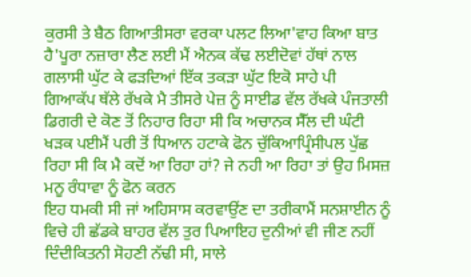ਕੁਰਸੀ ਤੇ ਬੈਠ ਗਿਆਤੀਸਰਾ ਵਰਕਾ ਪਲਟ ਲਿਆ'ਵਾਹ ਕਿਆ ਬਾਤ ਹੈ'ਪੂਰਾ ਨਜ਼ਾਰਾ ਲੈਣ ਲਈ ਮੈਂ ਐਨਕ ਕੱਢ ਲਈਦੋਵਾਂ ਹੱਥਾਂ ਨਾਲ ਗਲਾਸੀ ਘੁੱਟ ਕੇ ਫੜਦਿਆਂ ਇੱਕ ਤਕੜਾ ਘੁੱਟ ਇਕੋ ਸਾਹੇ ਪੀ ਗਿਆਕੱਪ ਥੱਲੇ ਰੱਖਕੇ ਮੈ ਤੀਸਰੇ ਪੇਜ਼ ਨੂੰ ਸਾਈਡ ਵੱਲ ਰੱਖਕੇ ਪੰਜਤਾਲੀ ਡਿਗਰੀ ਦੇ ਕੋਣ ਤੋਂ ਨਿਹਾਰ ਰਿਹਾ ਸੀ ਕਿ ਅਚਾਨਕ ਸੈੱਲ ਦੀ ਘੰਟੀ ਖੜਕ ਪਈਮੈਂ ਪਰੀ ਤੋਂ ਧਿਆਨ ਹਟਾਕੇ ਫੋਨ ਚੁੱਕਿਆਪ੍ਰਿੰਸੀਪਲ ਪੁੱਛ ਰਿਹਾ ਸੀ ਕਿ ਮੈ ਕਦੋਂ ਆ ਰਿਹਾ ਹਾਂ? ਜੇ ਨਹੀ ਆ ਰਿਹਾ ਤਾਂ ਉਹ ਮਿਸਜ਼ ਮਨੂ ਰੰਧਾਵਾ ਨੂੰ ਫੋਨ ਕਰਨ
ਇਹ ਧਮਕੀ ਸੀ ਜਾਂ ਅਹਿਸਾਸ ਕਰਵਾਉਂਣ ਦਾ ਤਰੀਕਾਮੈਂ ਸਨਸ਼ਾਈਨ ਨੂੰ ਵਿਚੇ ਹੀ ਛੱਡਕੇ ਬਾਹਰ ਵੱਲ ਤੁਰ ਪਿਆਇਹ ਦੁਨੀਆਂ ਵੀ ਜੀਣ ਨਹੀਂ ਦਿੰਦੀਕਿਤਨੀ ਸੋਹਣੀ ਨੱਢੀ ਸੀ, ਸਾਲੇ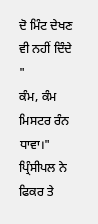ਦੋ ਮਿੰਟ ਦੇਖਣ ਵੀ ਨਹੀਂ ਦਿੰਦੇ
"
ਕੰਮ, ਕੰਮ ਮਿਸਟਰ ਰੰਨ ਧਾਵਾ।" ਪ੍ਰਿੰਸੀਪਲ ਨੇ ਫਿਕਰ ਤੇ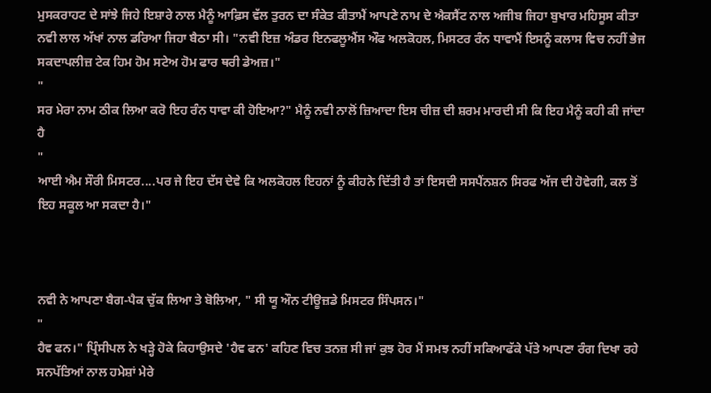ਮੁਸਕਰਾਹਟ ਦੇ ਸਾਂਝੇ ਜਿਹੇ ਇਸ਼ਾਰੇ ਨਾਲ ਮੈਨੂੰ ਆਫ਼ਿਸ ਵੱਲ ਤੁਰਨ ਦਾ ਸੰਕੇਤ ਕੀਤਾਮੈਂ ਆਪਣੇ ਨਾਮ ਦੇ ਐਕਸੈਂਟ ਨਾਲ ਅਜੀਬ ਜਿਹਾ ਬੁਖਾਰ ਮਹਿਸੂਸ ਕੀਤਾ
ਨਵੀ ਲਾਲ ਅੱਖਾਂ ਨਾਲ ਡਰਿਆ ਜਿਹਾ ਬੈਠਾ ਸੀ। "ਨਵੀ ਇਜ਼ ਅੰਡਰ ਇਨਫਲੂਐਂਸ ਔਫ ਅਲਕੋਹਲ, ਮਿਸਟਰ ਰੰਨ ਧਾਵਾਮੈਂ ਇਸਨੂੰ ਕਲਾਸ ਵਿਚ ਨਹੀਂ ਭੇਜ ਸਕਦਾਪਲੀਜ਼ ਟੇਕ ਹਿਮ ਹੋਮ ਸਟੇਅ ਹੋਮ ਫਾਰ ਥਰੀ ਡੇਅਜ਼।"
"
ਸਰ ਮੇਰਾ ਨਾਮ ਠੀਕ ਲਿਆ ਕਰੋ ਇਹ ਰੰਨ ਧਾਵਾ ਕੀ ਹੋਇਆ?" ਮੈਨੂੰ ਨਵੀ ਨਾਲੋਂ ਜ਼ਿਆਦਾ ਇਸ ਚੀਜ਼ ਦੀ ਸ਼ਰਮ ਮਾਰਦੀ ਸੀ ਕਿ ਇਹ ਮੈਨੂੰ ਕਹੀ ਕੀ ਜਾਂਦਾ ਹੈ
"
ਆਈ ਐਮ ਸੌਰੀ ਮਿਸਟਰ....ਪਰ ਜੇ ਇਹ ਦੱਸ ਦੇਵੇ ਕਿ ਅਲਕੋਹਲ ਇਹਨਾਂ ਨੂੰ ਕੀਹਨੇ ਦਿੱਤੀ ਹੈ ਤਾਂ ਇਸਦੀ ਸਸਪੈਂਨਸ਼ਨ ਸਿਰਫ ਅੱਜ ਦੀ ਹੋਵੇਗੀ, ਕਲ ਤੋਂ ਇਹ ਸਕੂਲ ਆ ਸਕਦਾ ਹੈ।"



ਨਵੀ ਨੇ ਆਪਣਾ ਬੈਗ-ਪੈਕ ਚੁੱਕ ਲਿਆ ਤੇ ਬੋਲਿਆ, " ਸੀ ਯੂ ਔਨ ਟੀਊਜ਼ਡੇ ਮਿਸਟਰ ਸਿੰਪਸਨ।"
"
ਹੈਵ ਫਨ।" ਪ੍ਰਿੰਸੀਪਲ ਨੇ ਖੜ੍ਹੇ ਹੋਕੇ ਕਿਹਾਉਸਦੇ 'ਹੈਵ ਫਨ' ਕਹਿਣ ਵਿਚ ਤਨਜ਼ ਸੀ ਜਾਂ ਕੁਝ ਹੋਰ ਮੈਂ ਸਮਝ ਨਹੀਂ ਸਕਿਆਫੱਕੇ ਪੱਤੇ ਆਪਣਾ ਰੰਗ ਦਿਖਾ ਰਹੇ ਸਨਪੱਤਿਆਂ ਨਾਲ ਹਮੇਸ਼ਾਂ ਮੇਰੇ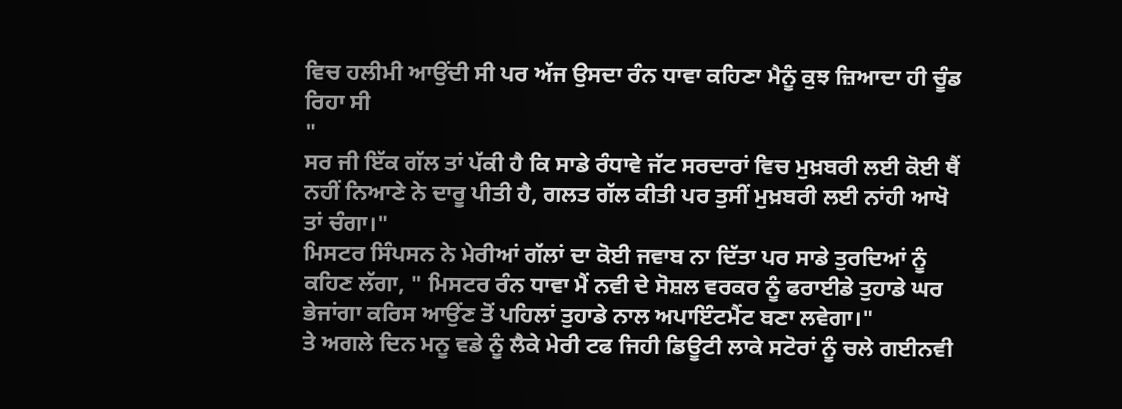ਵਿਚ ਹਲੀਮੀ ਆਉਂਦੀ ਸੀ ਪਰ ਅੱਜ ਉਸਦਾ ਰੰਨ ਧਾਵਾ ਕਹਿਣਾ ਮੈਨੂੰ ਕੁਝ ਜ਼ਿਆਦਾ ਹੀ ਚੂੰਡ ਰਿਹਾ ਸੀ
"
ਸਰ ਜੀ ਇੱਕ ਗੱਲ ਤਾਂ ਪੱਕੀ ਹੈ ਕਿ ਸਾਡੇ ਰੰਧਾਵੇ ਜੱਟ ਸਰਦਾਰਾਂ ਵਿਚ ਮੁਖ਼ਬਰੀ ਲਈ ਕੋਈ ਥੈਂ ਨਹੀਂ ਨਿਆਣੇ ਨੇ ਦਾਰੂ ਪੀਤੀ ਹੈ, ਗਲਤ ਗੱਲ ਕੀਤੀ ਪਰ ਤੁਸੀਂ ਮੁਖ਼ਬਰੀ ਲਈ ਨਾਂਹੀ ਆਖੋ ਤਾਂ ਚੰਗਾ।"
ਮਿਸਟਰ ਸਿੰਪਸਨ ਨੇ ਮੇਰੀਆਂ ਗੱਲਾਂ ਦਾ ਕੋਈ ਜਵਾਬ ਨਾ ਦਿੱਤਾ ਪਰ ਸਾਡੇ ਤੁਰਦਿਆਂ ਨੂੰ ਕਹਿਣ ਲੱਗਾ, " ਮਿਸਟਰ ਰੰਨ ਧਾਵਾ ਮੈਂ ਨਵੀ ਦੇ ਸੋਸ਼ਲ ਵਰਕਰ ਨੂੰ ਫਰਾਈਡੇ ਤੁਹਾਡੇ ਘਰ ਭੇਜਾਂਗਾ ਕਰਿਸ ਆਉਂਣ ਤੋਂ ਪਹਿਲਾਂ ਤੁਹਾਡੇ ਨਾਲ ਅਪਾਇੰਟਮੈਂਟ ਬਣਾ ਲਵੇਗਾ।"
ਤੇ ਅਗਲੇ ਦਿਨ ਮਨੂ ਵਡੇ ਨੂੰ ਲੈਕੇ ਮੇਰੀ ਟਫ ਜਿਹੀ ਡਿਊਟੀ ਲਾਕੇ ਸਟੋਰਾਂ ਨੂੰ ਚਲੇ ਗਈਨਵੀ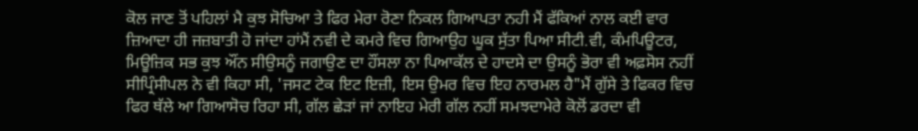ਕੋਲ ਜਾਣ ਤੋਂ ਪਹਿਲਾਂ ਮੈ ਕੁਝ ਸੋਚਿਆ ਤੇ ਫਿਰ ਮੇਰਾ ਰੋਣਾ ਨਿਕਲ ਗਿਆਪਤਾ ਨਹੀ ਮੈਂ ਫੱਕਿਆਂ ਨਾਲ ਕਈ ਵਾਰ ਜ਼ਿਆਦਾ ਹੀ ਜਜ਼ਬਾਤੀ ਹੋ ਜਾਂਦਾ ਹਾਂਮੈਂ ਨਵੀ ਦੇ ਕਮਰੇ ਵਿਚ ਗਿਆਉਹ ਘੂਕ ਸੁੱਤਾ ਪਿਆ ਸੀਟੀ.ਵੀ, ਕੰਮਪਿਊਟਰ, ਮਿਊਜ਼ਿਕ ਸਭ ਕੁਝ ਔਂਨ ਸੀਉਸਨੂੰ ਜਗਾਉਣ ਦਾ ਹੌਂਸਲਾ ਨਾ ਪਿਆਕੱਲ ਦੇ ਹਾਦਸੇ ਦਾ ਉਸਨੂੰ ਭੋਰਾ ਵੀ ਅਫ਼ਸੋਸ ਨਹੀਂ ਸੀਪ੍ਰਿੰਸੀਪਲ ਨੇ ਵੀ ਕਿਹਾ ਸੀ, 'ਜਸਟ ਟੇਕ ਇਟ ਇਜ਼ੀ, ਇਸ ਉਮਰ ਵਿਚ ਇਹ ਨਾਰਮਲ ਹੈ"ਮੈਂ ਗੁੱਸੇ ਤੇ ਫਿਕਰ ਵਿਚ ਫਿਰ ਥੱਲੇ ਆ ਗਿਆਸੋਚ ਰਿਹਾ ਸੀ, ਗੱਲ ਛੇੜਾਂ ਜਾਂ ਨਾਇਹ ਮੇਰੀ ਗੱਲ ਨਹੀਂ ਸਮਝਦਾਮੇਰੇ ਕੋਲੋਂ ਡਰਦਾ ਵੀ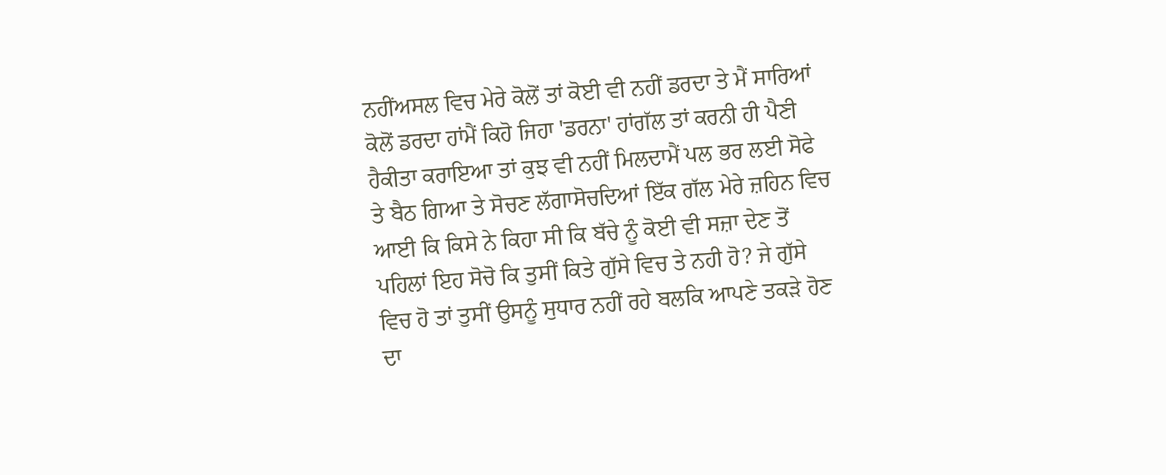ਨਹੀਂਅਸਲ ਵਿਚ ਮੇਰੇ ਕੋਲੋਂ ਤਾਂ ਕੋਈ ਵੀ ਨਹੀਂ ਡਰਦਾ ਤੇ ਮੈਂ ਸਾਰਿਆਂ ਕੋਲੋਂ ਡਰਦਾ ਹਾਂਮੈਂ ਕਿਹੋ ਜਿਹਾ 'ਡਰਨਾ' ਹਾਂਗੱਲ ਤਾਂ ਕਰਨੀ ਹੀ ਪੈਣੀ ਹੈਕੀਤਾ ਕਰਾਇਆ ਤਾਂ ਕੁਝ ਵੀ ਨਹੀਂ ਮਿਲਦਾਮੈਂ ਪਲ ਭਰ ਲਈ ਸੋਫੇ ਤੇ ਬੈਠ ਗਿਆ ਤੇ ਸੋਚਣ ਲੱਗਾਸੋਚਦਿਆਂ ਇੱਕ ਗੱਲ ਮੇਰੇ ਜ਼ਹਿਨ ਵਿਚ ਆਈ ਕਿ ਕਿਸੇ ਨੇ ਕਿਹਾ ਸੀ ਕਿ ਬੱਚੇ ਨੂੰ ਕੋਈ ਵੀ ਸਜ਼ਾ ਦੇਣ ਤੋਂ ਪਹਿਲਾਂ ਇਹ ਸੋਚੋ ਕਿ ਤੁਸੀਂ ਕਿਤੇ ਗੁੱਸੇ ਵਿਚ ਤੇ ਨਹੀ ਹੋ? ਜੇ ਗੁੱਸੇ ਵਿਚ ਹੋ ਤਾਂ ਤੁਸੀਂ ਉਸਨੂੰ ਸੁਧਾਰ ਨਹੀਂ ਰਹੇ ਬਲਕਿ ਆਪਣੇ ਤਕੜੇ ਹੋਣ ਦਾ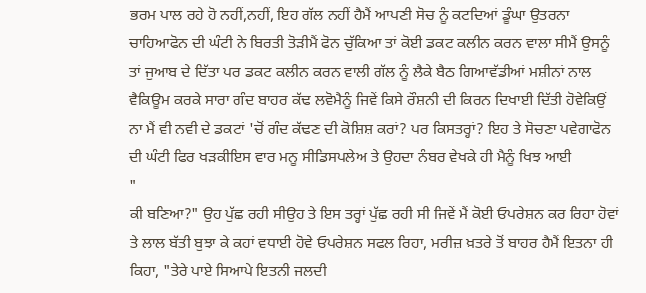ਭਰਮ ਪਾਲ ਰਹੇ ਹੋ ਨਹੀਂ,ਨਹੀਂ, ਇਹ ਗੱਲ ਨਹੀਂ ਹੈਮੈਂ ਆਪਣੀ ਸੋਚ ਨੂੰ ਕਟਦਿਆਂ ਡੂੰਘਾ ਉਤਰਨਾ ਚਾਹਿਆਫੋਨ ਦੀ ਘੰਟੀ ਨੇ ਬਿਰਤੀ ਤੋੜੀਮੈਂ ਫੋਨ ਚੁੱਕਿਆ ਤਾਂ ਕੋਈ ਡਕਟ ਕਲੀਨ ਕਰਨ ਵਾਲਾ ਸੀਮੈਂ ਉਸਨੂੰ ਤਾਂ ਜੁਆਬ ਦੇ ਦਿੱਤਾ ਪਰ ਡਕਟ ਕਲੀਨ ਕਰਨ ਵਾਲੀ ਗੱਲ ਨੂੰ ਲੈਕੇ ਬੈਠ ਗਿਆਵੱਡੀਆਂ ਮਸ਼ੀਨਾਂ ਨਾਲ ਵੈਕਿਊਮ ਕਰਕੇ ਸਾਰਾ ਗੰਦ ਬਾਹਰ ਕੱਢ ਲਵੋਮੈਨੂੰ ਜਿਵੇਂ ਕਿਸੇ ਰੌਸ਼ਨੀ ਦੀ ਕਿਰਨ ਦਿਖਾਈ ਦਿੱਤੀ ਹੋਵੇਕਿਉਂ ਨਾ ਮੈਂ ਵੀ ਨਵੀ ਦੇ ਡਕਟਾਂ 'ਚੋਂ ਗੰਦ ਕੱਢਣ ਦੀ ਕੋਸ਼ਿਸ਼ ਕਰਾਂ? ਪਰ ਕਿਸਤਰ੍ਹਾਂ? ਇਹ ਤੇ ਸੋਚਣਾ ਪਵੇਗਾਫੋਨ ਦੀ ਘੰਟੀ ਫਿਰ ਖੜਕੀਇਸ ਵਾਰ ਮਨੂ ਸੀਡਿਸਪਲੇਅ ਤੇ ਉਹਦਾ ਨੰਬਰ ਵੇਖਕੇ ਹੀ ਮੈਨੂੰ ਖਿਝ ਆਈ
"
ਕੀ ਬਣਿਆ?" ਉਹ ਪੁੱਛ ਰਹੀ ਸੀਉਹ ਤੇ ਇਸ ਤਰ੍ਹਾਂ ਪੁੱਛ ਰਹੀ ਸੀ ਜਿਵੇਂ ਮੈਂ ਕੋਈ ਓਪਰੇਸ਼ਨ ਕਰ ਰਿਹਾ ਹੋਵਾਂ ਤੇ ਲਾਲ ਬੱਤੀ ਬੁਝਾ ਕੇ ਕਹਾਂ ਵਧਾਈ ਹੋਵੇ ਓਪਰੇਸ਼ਨ ਸਫਲ ਰਿਹਾ, ਮਰੀਜ਼ ਖ਼ਤਰੇ ਤੋਂ ਬਾਹਰ ਹੈਮੈਂ ਇਤਨਾ ਹੀ ਕਿਹਾ, "ਤੇਰੇ ਪਾਏ ਸਿਆਪੇ ਇਤਨੀ ਜਲਦੀ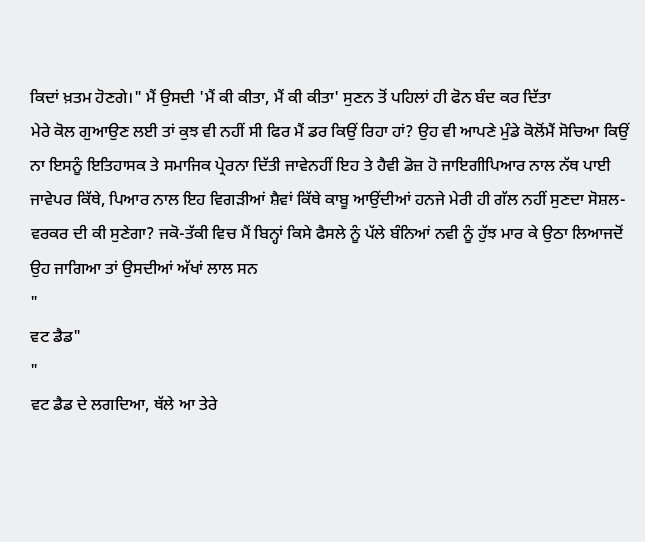ਕਿਦਾਂ ਖ਼ਤਮ ਹੋਣਗੇ।" ਮੈਂ ਉਸਦੀ 'ਮੈਂ ਕੀ ਕੀਤਾ, ਮੈਂ ਕੀ ਕੀਤਾ' ਸੁਣਨ ਤੋਂ ਪਹਿਲਾਂ ਹੀ ਫੋਨ ਬੰਦ ਕਰ ਦਿੱਤਾ
ਮੇਰੇ ਕੋਲ ਗੁਆਉਣ ਲਈ ਤਾਂ ਕੁਝ ਵੀ ਨਹੀਂ ਸੀ ਫਿਰ ਮੈਂ ਡਰ ਕਿਉਂ ਰਿਹਾ ਹਾਂ? ਉਹ ਵੀ ਆਪਣੇ ਮੁੰਡੇ ਕੋਲੋਂਮੈਂ ਸੋਚਿਆ ਕਿਉਂ ਨਾ ਇਸਨੂੰ ਇਤਿਹਾਸਕ ਤੇ ਸਮਾਜਿਕ ਪ੍ਰੇਰਨਾ ਦਿੱਤੀ ਜਾਵੇਨਹੀਂ ਇਹ ਤੇ ਹੈਵੀ ਡੋਜ਼ ਹੋ ਜਾਇਗੀਪਿਆਰ ਨਾਲ ਨੱਥ ਪਾਈ ਜਾਵੇਪਰ ਕਿੱਥੇ, ਪਿਆਰ ਨਾਲ ਇਹ ਵਿਗੜੀਆਂ ਸ਼ੈਵਾਂ ਕਿੱਥੇ ਕਾਬੂ ਆਉਂਦੀਆਂ ਹਨਜੇ ਮੇਰੀ ਹੀ ਗੱਲ ਨਹੀਂ ਸੁਣਦਾ ਸੋਸ਼ਲ-ਵਰਕਰ ਦੀ ਕੀ ਸੁਣੇਗਾ? ਜਕੋ-ਤੱਕੀ ਵਿਚ ਮੈਂ ਬਿਨ੍ਹਾਂ ਕਿਸੇ ਫੈਸਲੇ ਨੂੰ ਪੱਲੇ ਬੰਨਿਆਂ ਨਵੀ ਨੂੰ ਹੁੱਝ ਮਾਰ ਕੇ ਉਠਾ ਲਿਆਜਦੋਂ ਉਹ ਜਾਗਿਆ ਤਾਂ ਉਸਦੀਆਂ ਅੱਖਾਂ ਲਾਲ ਸਨ
"
ਵਟ ਡੈਡ"
"
ਵਟ ਡੈਡ ਦੇ ਲਗਦਿਆ, ਥੱਲੇ ਆ ਤੇਰੇ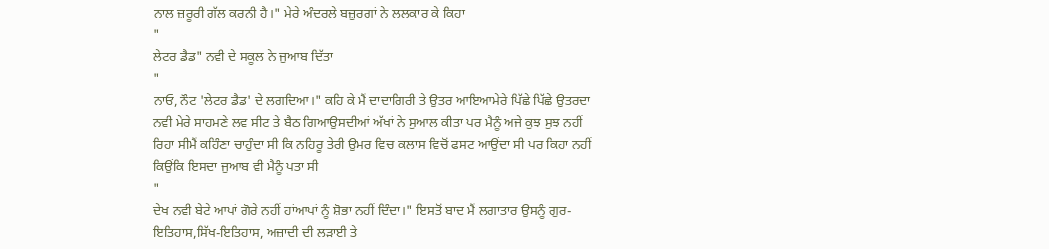ਨਾਲ ਜ਼ਰੂਰੀ ਗੱਲ ਕਰਨੀ ਹੈ।" ਮੇਰੇ ਅੰਦਰਲੇ ਬਜ਼ੁਰਗਾਂ ਨੇ ਲਲਕਾਰ ਕੇ ਕਿਹਾ
"
ਲੇਟਰ ਡੈਡ" ਨਵੀ ਦੇ ਸਕੂਲ ਨੇ ਜੁਆਬ ਦਿੱਤਾ
"
ਨਾਓ, ਨੌਟ 'ਲੇਟਰ ਡੈਡ' ਦੇ ਲਗਦਿਆ।" ਕਹਿ ਕੇ ਮੈਂ ਦਾਦਾਗਿਰੀ ਤੇ ਉਤਰ ਆਇਆਮੇਰੇ ਪਿੱਛੇ ਪਿੱਛੇ ਉਤਰਦਾ ਨਵੀ ਮੇਰੇ ਸਾਹਮਣੇ ਲਵ ਸੀਟ ਤੇ ਬੈਠ ਗਿਆਉਸਦੀਆਂ ਅੱਖਾਂ ਨੇ ਸੁਆਲ ਕੀਤਾ ਪਰ ਮੈਨੂੰ ਅਜੇ ਕੁਝ ਸੁਝ ਨਹੀਂ ਰਿਹਾ ਸੀਮੈਂ ਕਹਿੰਣਾ ਚਾਹੁੰਦਾ ਸੀ ਕਿ ਨਹਿਰੂ ਤੇਰੀ ਉਮਰ ਵਿਚ ਕਲਾਸ ਵਿਚੋਂ ਫਸਟ ਆਉਂਦਾ ਸੀ ਪਰ ਕਿਹਾ ਨਹੀਂ ਕਿਉਂਕਿ ਇਸਦਾ ਜੁਆਬ ਵੀ ਮੈਨੂੰ ਪਤਾ ਸੀ
"
ਦੇਖ ਨਵੀ ਬੇਟੇ ਆਪਾਂ ਗੋਰੇ ਨਹੀਂ ਹਾਂਆਪਾਂ ਨੂੰ ਸ਼ੋਭਾ ਨਹੀਂ ਦਿੰਦਾ।" ਇਸਤੋਂ ਬਾਦ ਮੈਂ ਲਗਾਤਾਰ ਉਸਨੂੰ ਗੁਰ-ਇਤਿਹਾਸ,ਸਿੱਖ-ਇਤਿਹਾਸ, ਅਜ਼ਾਦੀ ਦੀ ਲੜਾਈ ਤੇ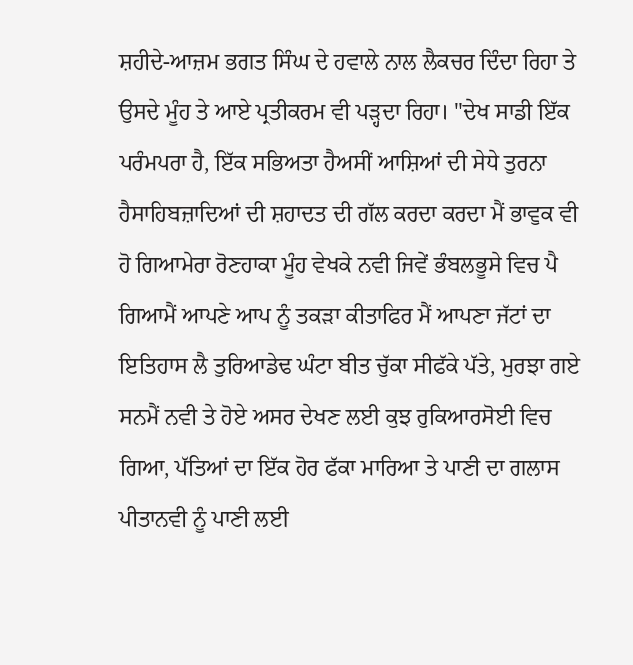ਸ਼ਹੀਦੇ-ਆਜ਼ਮ ਭਗਤ ਸਿੰਘ ਦੇ ਹਵਾਲੇ ਨਾਲ ਲੈਕਚਰ ਦਿੰਦਾ ਰਿਹਾ ਤੇ ਉਸਦੇ ਮੂੰਹ ਤੇ ਆਏ ਪ੍ਰਤੀਕਰਮ ਵੀ ਪੜ੍ਹਦਾ ਰਿਹਾ। "ਦੇਖ ਸਾਡੀ ਇੱਕ ਪਰੰਮਪਰਾ ਹੈ, ਇੱਕ ਸਭਿਅਤਾ ਹੈਅਸੀਂ ਆਸ਼ਿਆਂ ਦੀ ਸੇਧੇ ਤੁਰਨਾ ਹੈਸਾਹਿਬਜ਼ਾਦਿਆਂ ਦੀ ਸ਼ਹਾਦਤ ਦੀ ਗੱਲ ਕਰਦਾ ਕਰਦਾ ਮੈਂ ਭਾਵੁਕ ਵੀ ਹੋ ਗਿਆਮੇਰਾ ਰੋਣਹਾਕਾ ਮੂੰਹ ਵੇਖਕੇ ਨਵੀ ਜਿਵੇਂ ਭੰਬਲਭੂਸੇ ਵਿਚ ਪੈ ਗਿਆਮੈਂ ਆਪਣੇ ਆਪ ਨੂੰ ਤਕੜਾ ਕੀਤਾਫਿਰ ਮੈਂ ਆਪਣਾ ਜੱਟਾਂ ਦਾ ਇਤਿਹਾਸ ਲੈ ਤੁਰਿਆਡੇਢ ਘੰਟਾ ਬੀਤ ਚੁੱਕਾ ਸੀਫੱਕੇ ਪੱਤੇ, ਮੁਰਝਾ ਗਏ ਸਨਮੈਂ ਨਵੀ ਤੇ ਹੋਏ ਅਸਰ ਦੇਖਣ ਲਈ ਕੁਝ ਰੁਕਿਆਰਸੋਈ ਵਿਚ ਗਿਆ, ਪੱਤਿਆਂ ਦਾ ਇੱਕ ਹੋਰ ਫੱਕਾ ਮਾਰਿਆ ਤੇ ਪਾਣੀ ਦਾ ਗਲਾਸ ਪੀਤਾਨਵੀ ਨੂੰ ਪਾਣੀ ਲਈ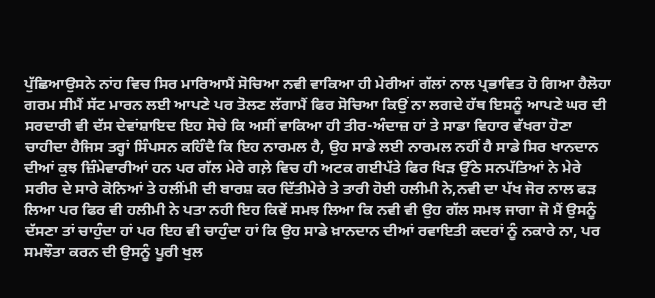ਪੁੱਛਿਆਉਸਨੇ ਨਾਂਹ ਵਿਚ ਸਿਰ ਮਾਰਿਆਮੈਂ ਸੋਚਿਆ ਨਵੀ ਵਾਕਿਆ ਹੀ ਮੇਰੀਆਂ ਗੱਲਾਂ ਨਾਲ ਪ੍ਰਭਾਵਿਤ ਹੋ ਗਿਆ ਹੈਲੋਹਾ ਗਰਮ ਸੀਮੈਂ ਸੱਟ ਮਾਰਨ ਲਈ ਆਪਣੇ ਪਰ ਤੋਲਣ ਲੱਗਾਮੈਂ ਫਿਰ ਸੋਚਿਆ ਕਿਉਂ ਨਾ ਲਗਦੇ ਹੱਥ ਇਸਨੂੰ ਆਪਣੇ ਘਰ ਦੀ ਸਰਦਾਰੀ ਵੀ ਦੱਸ ਦੇਵਾਂਸ਼ਾਇਦ ਇਹ ਸੋਚੇ ਕਿ ਅਸੀਂ ਵਾਕਿਆ ਹੀ ਤੀਰ-ਅੰਦਾਜ਼ ਹਾਂ ਤੇ ਸਾਡਾ ਵਿਹਾਰ ਵੱਖਰਾ ਹੋਣਾ ਚਾਹੀਦਾ ਹੈਜਿਸ ਤਰ੍ਹਾਂ ਸਿੰਪਸਨ ਕਹਿੰਦੈ ਕਿ ਇਹ ਨਾਰਮਲ ਹੈ, ਉਹ ਸਾਡੇ ਲਈ ਨਾਰਮਲ ਨਹੀਂ ਹੈ ਸਾਡੇ ਸਿਰ ਖਾਨਦਾਨ ਦੀਆਂ ਕੁਝ ਜ਼ਿੰਮੇਵਾਰੀਆਂ ਹਨ ਪਰ ਗੱਲ ਮੇਰੇ ਗਲ਼ੇ ਵਿਚ ਹੀ ਅਟਕ ਗਈਪੱਤੇ ਫਿਰ ਖਿੜ ਉੱਠੇ ਸਨਪੱਤਿਆਂ ਨੇ ਮੇਰੇ ਸਰੀਰ ਦੇ ਸਾਰੇ ਕੋਨਿਆਂ ਤੇ ਹਲੀਂਮੀ ਦੀ ਬਾਰਸ਼ ਕਰ ਦਿੱਤੀਮੇਰੇ ਤੇ ਤਾਰੀ ਹੋਈ ਹਲੀਮੀ ਨੇ,ਨਵੀ ਦਾ ਪੱਖ ਜੋਰ ਨਾਲ ਫੜ ਲਿਆ ਪਰ ਫਿਰ ਵੀ ਹਲੀਮੀ ਨੇ ਪਤਾ ਨਹੀ ਇਹ ਕਿਵੇਂ ਸਮਝ ਲਿਆ ਕਿ ਨਵੀ ਵੀ ਉਹ ਗੱਲ ਸਮਝ ਜਾਗਾ ਜੋ ਮੈਂ ਉਸਨੂੰ ਦੱਸਣਾ ਤਾਂ ਚਾਹੁੰਦਾ ਹਾਂ ਪਰ ਇਹ ਵੀ ਚਾਹੁੰਦਾ ਹਾਂ ਕਿ ਉਹ ਸਾਡੇ ਖ਼ਾਨਦਾਨ ਦੀਆਂ ਰਵਾਇਤੀ ਕਦਰਾਂ ਨੂੰ ਨਕਾਰੇ ਨਾ, ਪਰ ਸਮਝੌਤਾ ਕਰਨ ਦੀ ਉਸਨੂੰ ਪੂਰੀ ਖੁਲ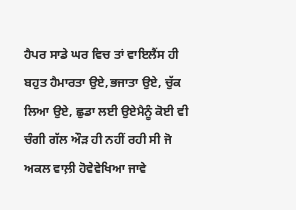ਹੈਪਰ ਸਾਡੇ ਘਰ ਵਿਚ ਤਾਂ ਵਾਇਲੈਂਸ ਹੀ ਬਹੁਤ ਹੈਮਾਰਤਾ ਉਏ,ਭਜਾਤਾ ਉਏ, ਚੁੱਕ ਲਿਆ ਉਏ, ਛੁਡਾ ਲਈ ਉਏਮੈਨੂੰ ਕੋਈ ਵੀ ਚੰਗੀ ਗੱਲ ਔੜ ਹੀ ਨਹੀਂ ਰਹੀ ਸੀ ਜੋ ਅਕਲ ਵਾਲ਼ੀ ਹੋਵੇਵੇਖਿਆ ਜਾਵੇ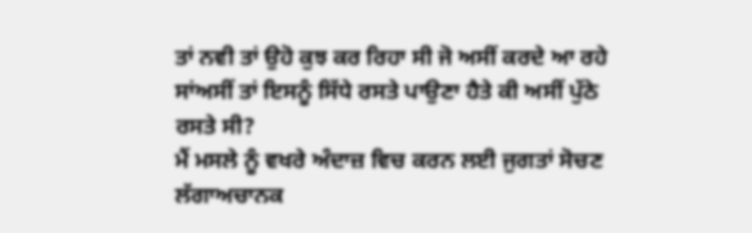ਤਾਂ ਨਵੀ ਤਾਂ ਉਹੋ ਕੁਝ ਕਰ ਰਿਹਾ ਸੀ ਜੋ ਅਸੀਂ ਕਰਦੇ ਆ ਰਹੇ ਸਾਂਅਸੀਂ ਤਾਂ ਇਸਨੂੰ ਸਿੱਧੇ ਰਸਤੇ ਪਾਉਣਾ ਹੈਤੇ ਕੀ ਅਸੀਂ ਪੁੱਠੇ ਰਸਤੇ ਸੀ?
ਮੈਂ ਮਸਲੇ ਨੂੰ ਵਖਰੇ ਅੰਦਾਜ਼ ਵਿਚ ਕਰਨ ਲਈ ਜੁਗਤਾਂ ਸੋਚਣ ਲੱਗਾਅਚਾਨਕ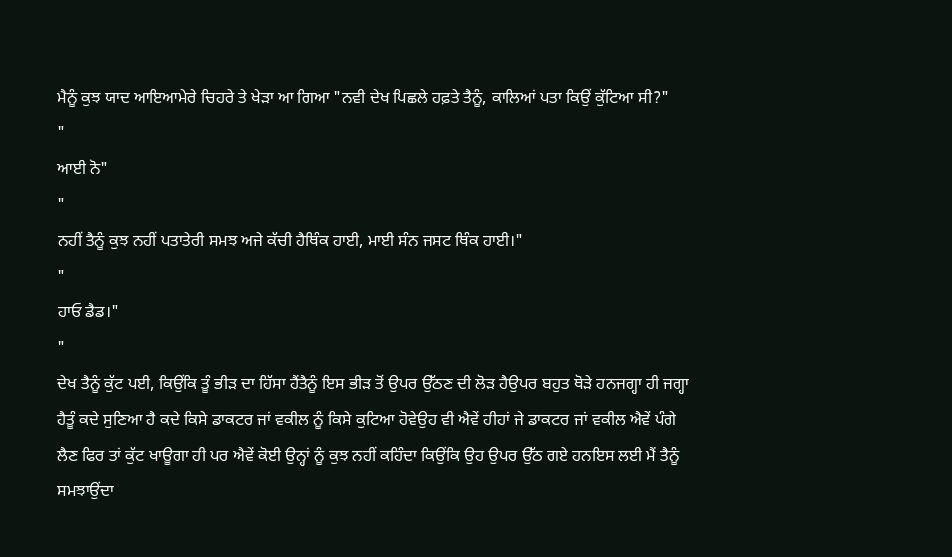ਮੈਨੂੰ ਕੁਝ ਯਾਦ ਆਇਆਮੇਰੇ ਚਿਹਰੇ ਤੇ ਖੇੜਾ ਆ ਗਿਆ "ਨਵੀ ਦੇਖ ਪਿਛਲੇ ਹਫ਼ਤੇ ਤੈਨੂੰ, ਕਾਲਿਆਂ ਪਤਾ ਕਿਉਂ ਕੁੱਟਿਆ ਸੀ?"
"
ਆਈ ਨੋ"
"
ਨਹੀਂ ਤੈਨੂੰ ਕੁਝ ਨਹੀਂ ਪਤਾਤੇਰੀ ਸਮਝ ਅਜੇ ਕੱਚੀ ਹੈਥਿੰਕ ਹਾਈ, ਮਾਈ ਸੰਨ ਜਸਟ ਥਿੰਕ ਹਾਈ।"
"
ਹਾਓ ਡੈਡ।"
"
ਦੇਖ ਤੈਨੂੰ ਕੁੱਟ ਪਈ, ਕਿਉਂਕਿ ਤੂੰ ਭੀੜ ਦਾ ਹਿੱਸਾ ਹੈਂਤੈਨੂੰ ਇਸ ਭੀੜ ਤੋਂ ਉਪਰ ਉੱਠਣ ਦੀ ਲੋੜ ਹੈਉਪਰ ਬਹੁਤ ਥੋੜੇ ਹਨਜਗ੍ਹਾ ਹੀ ਜਗ੍ਹਾ ਹੈਤੂੰ ਕਦੇ ਸੁਣਿਆ ਹੈ ਕਦੇ ਕਿਸੇ ਡਾਕਟਰ ਜਾਂ ਵਕੀਲ ਨੂੰ ਕਿਸੇ ਕੁਟਿਆ ਹੋਵੇਉਹ ਵੀ ਐਵੇਂ ਹੀਹਾਂ ਜੇ ਡਾਕਟਰ ਜਾਂ ਵਕੀਲ ਐਵੇਂ ਪੰਗੇ ਲੈਣ ਫਿਰ ਤਾਂ ਕੁੱਟ ਖਾਊਗਾ ਹੀ ਪਰ ਐਵੇਂ ਕੋਈ ਉਨ੍ਹਾਂ ਨੂੰ ਕੁਝ ਨਹੀਂ ਕਹਿੰਦਾ ਕਿਉਂਕਿ ਉਹ ਉਪਰ ਉੱਠ ਗਏ ਹਨਇਸ ਲਈ ਮੈਂ ਤੈਨੂੰ ਸਮਝਾਉਂਦਾ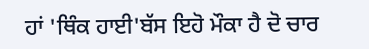ਹਾਂ 'ਥਿੰਕ ਹਾਈ'ਬੱਸ ਇਹੋ ਮੌਕਾ ਹੈ ਦੋ ਚਾਰ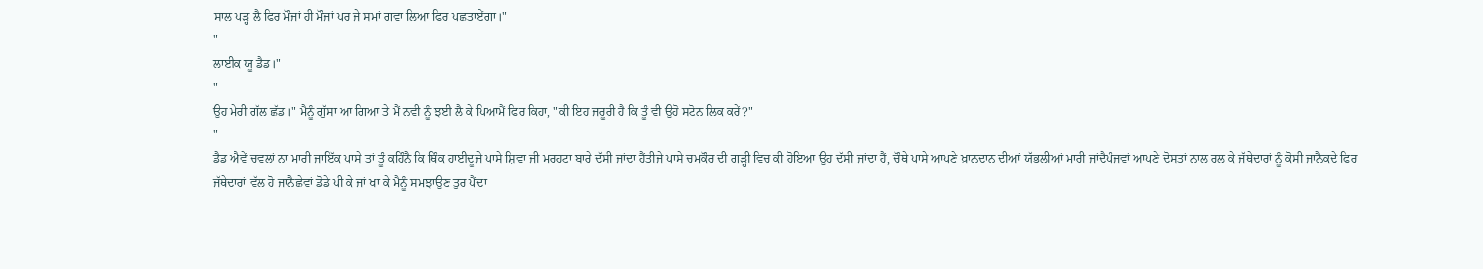ਸਾਲ ਪੜ੍ਹ ਲੈ ਫਿਰ ਮੌਜਾਂ ਹੀ ਮੌਜਾਂ ਪਰ ਜੇ ਸਮਾਂ ਗਵਾ ਲਿਆ ਫਿਰ ਪਛਤਾਏਂਗਾ।"
"
ਲਾਈਕ ਯੂ ਡੈਡ।"
"
ਉਹ ਮੇਰੀ ਗੱਲ ਛੱਡ।" ਮੈਨੂੰ ਗੁੱਸਾ ਆ ਗਿਆ ਤੇ ਮੈਂ ਨਵੀ ਨੂੰ ਝਈ ਲੈ ਕੇ ਪਿਆਮੈਂ ਫਿਰ ਕਿਹਾ, "ਕੀ ਇਹ ਜਰੂਰੀ ਹੈ ਕਿ ਤੂੰ ਵੀ ਉਹੋ ਸਟੋਨ ਲਿਕ ਕਰੇਂ?"
"
ਡੈਡ ਐਵੇਂ ਚਵਲਾਂ ਨਾ ਮਾਰੀ ਜਾਇੱਕ ਪਾਸੇ ਤਾਂ ਤੂੰ ਕਹਿੰਨੈ ਕਿ ਥਿੰਕ ਹਾਈਦੂਜੇ ਪਾਸੇ ਸ਼ਿਵਾ ਜੀ ਮਰਹਟਾ ਬਾਰੇ ਦੱਸੀ ਜਾਂਦਾ ਹੈਂਤੀਜੇ ਪਾਸੇ ਚਮਕੌਰ ਦੀ ਗੜ੍ਹੀ ਵਿਚ ਕੀ ਹੋਇਆ ਉਹ ਦੱਸੀ ਜਾਂਦਾ ਹੈਂ, ਚੌਥੇ ਪਾਸੇ ਆਪਣੇ ਖ਼ਾਨਦਾਨ ਦੀਆਂ ਯੱਭਲੀਆਂ ਮਾਰੀ ਜਾਂਦੈਪੰਜਵਾਂ ਆਪਣੇ ਦੋਸਤਾਂ ਨਾਲ ਰਲ ਕੇ ਜੱਥੇਦਾਰਾਂ ਨੂੰ ਕੋਸੀ ਜਾਨੈਕਦੇ ਫਿਰ ਜੱਥੇਦਾਰਾਂ ਵੱਲ ਹੋ ਜਾਨੈਛੇਵਾਂ ਡੋਡੇ ਪੀ ਕੇ ਜਾਂ ਖਾ ਕੇ ਮੈਨੂੰ ਸਮਝਾਉਣ ਤੁਰ ਪੈਂਦਾ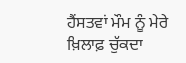ਹੈਂਸਤਵਾਂ ਮੌਮ ਨੂੰ ਮੇਰੇ ਖ਼ਿਲਾਫ਼ ਚੁੱਕਦਾ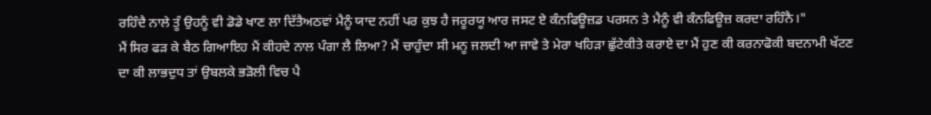ਰਹਿੰਦੈ ਨਾਲੇ ਤੂੰ ਉਹਨੂੰ ਵੀ ਡੋਡੇ ਖਾਣ ਲਾ ਦਿੱਤੈਅਠਵਾਂ ਮੈਨੂੰ ਯਾਦ ਨਹੀਂ ਪਰ ਕੁਝ ਹੈ ਜਰੂਰਯੂ ਆਰ ਜਸਟ ਏ ਕੰਨਫਿਊਜ਼ਡ ਪਰਸਨ ਤੇ ਮੈਨੂੰ ਵੀ ਕੰਨਫਿਊਜ਼ ਕਰਦਾ ਰਹਿੰਨੈ।"
ਮੈਂ ਸਿਰ ਫੜ ਕੇ ਬੈਠ ਗਿਆਇਹ ਮੈਂ ਕੀਹਦੇ ਨਾਲ ਪੰਗਾ ਲੈ ਲਿਆ? ਮੈਂ ਚਾਹੁੰਦਾ ਸੀ ਮਨੂ ਜਲਦੀ ਆ ਜਾਵੇ ਤੇ ਮੇਰਾ ਖਹਿੜਾ ਛੁੱਟੇਕੀਤੇ ਕਰਾਏ ਦਾ ਮੈਂ ਹੁਣ ਕੀ ਕਰਨਾਫੋਕੀ ਬਦਨਾਮੀ ਖੱਟਣ ਦਾ ਕੀ ਲਾਭਦੁਧ ਤਾਂ ਉਬਲਕੇ ਭੜੋਲੀ ਵਿਚ ਪੈ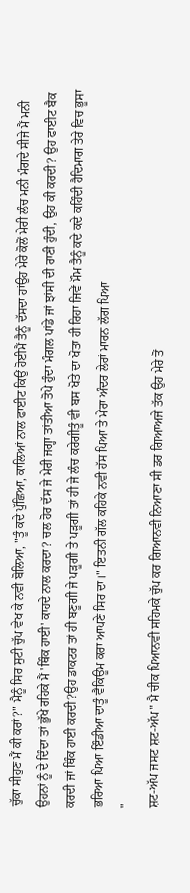ਚੁੱਕਾ ਸੀਹੁਣ ਮੈਂ ਕੀ ਕਰਾਂ?" ਮੈਨੂੰ ਸਿਰ ਸੁਟੀ ਚੁੱਪ ਵੇਖ ਕੇ ਨਵੀ ਬੋਲਿਆ, "ਤੂੰ ਕਦੇ ਪੁੱਛਿਆ, ਕਾਲਿਆਂ ਨਾਲ ਫਾਈਟ ਕਿਉਂ ਹੋਈਮੈਂ ਤੈਨੂੰ ਦੱਸਦਾ ਹਾਂਉਹ ਮੇਰੇ ਕੋਲੋਂ ਮੇਰੀ ਲੰਚ ਮਨੀ ਮੰਗਦੇ ਸੀਜੇ ਮੈਂ ਮਨੀ ਉਹਨਾਂ ਨੂੰ ਦੇ ਦਿੰਦਾ ਤਾਂ ਭੁੱਖੇ ਰਹਿਕੇ ਮੈਂ 'ਥਿੰਕ ਹਾਈ' ਕਾਹਦੇ ਨਾਲ ਕਰਦਾ? ਚਲ ਹੋਰ ਦੱਸ ਜੇ ਮੇਰੀ ਜਗ੍ਹਾ ਤਾਂਤੀਆ ਤੋਪੇ ਹੁੰਦਾ ਮੰਗਲ ਪਾਂਡੇ ਜਾਂ ਝਾਂਸੀ ਦੀ ਰਾਣੀ ਹੁੰਦੀ, ਉਹ ਕੀ ਕਰਦੀ? ਉਹ ਫਾਈਟ ਬੈਕ ਕਰਦੀ ਜਾਂ ਥਿੰਕ ਹਾਈ ਕਰਦੀ?ਉਹ ਡਾਕਟਰ ਤਾਂ ਹੀ ਬਣੂਗੀ ਜੇ ਪੜੂਗੀ ਤੇ ਪੜੂਗੀ ਤਾਂ ਹੀ ਜੇ ਲੰਚ ਕਰੇਗੀਤੂੰ ਵੀ ਬਸ ਖੋਤੇ ਦਾ ਖੋਤਾ ਹੀ ਰਿਹਾ ਜਿਵੇਂ ਮੌਮ ਤੈਨੂੰ ਕਦੇ ਕਦੇ ਕਹਿੰਦੀ ਹੈਦਿਮਾਗ ਤੇਰੇ ਵਿਚ ਭੂਸਾ ਭਰਿਆ ਪਿਆ ਇੰਡੀਆ ਦਾਤੂੰ ਵੈਕਿਊਮ ਕਰਾ ਆਪਣੇ ਸਿਰ ਦਾ।" ਇਤਨੀ ਗੱਲ ਕਹਿਕੇ ਨਵੀ ਹੱਸ ਪਿਆ ਤੇ ਮੇਰਾ ਅੰਦਰ ਲੇਰਾਂ ਮਾਰਨ ਲੱਗ ਪਿਆ
"
ਸ਼ਟ-ਅੱਪ ਜਸਟ ਸ਼ਟ-ਅੱਪ" ਮੈ ਚੀਕ ਪਿਆਨਵੀ ਸਹਿਮਕੇ ਚੁੱਪ ਕਰ ਗਿਆਨਵੀ ਨਿਆਣਾ ਸੀ ਡਰ ਗਿਆਅਜੇ ਤੱਕ ਉਹ ਮੇਰੇ ਤੋਂ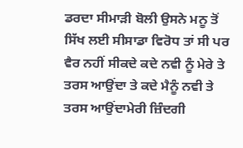ਡਰਦਾ ਸੀਮਾੜੀ ਬੋਲੀ ਉਸਨੇ ਮਨੂ ਤੋਂ ਸਿੱਖ ਲਈ ਸੀਸਾਡਾ ਵਿਰੋਧ ਤਾਂ ਸੀ ਪਰ ਵੈਰ ਨਹੀਂ ਸੀਕਦੇ ਕਦੇ ਨਵੀ ਨੂੰ ਮੇਰੇ ਤੇ ਤਰਸ ਆਉਂਦਾ ਤੇ ਕਦੇ ਮੈਨੂੰ ਨਵੀ ਤੇ ਤਰਸ ਆਉਂਦਾਮੇਰੀ ਜ਼ਿੰਦਗੀ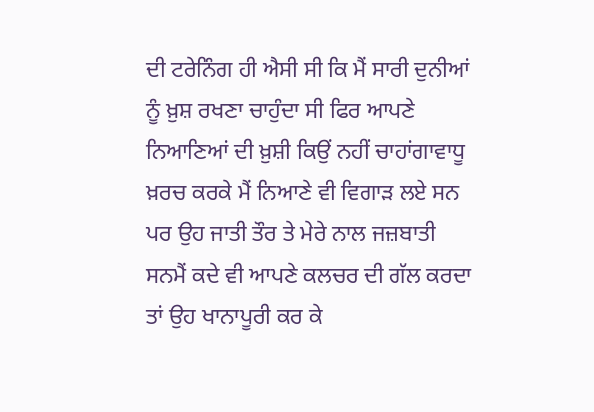ਦੀ ਟਰੇਨਿੰਗ ਹੀ ਐਸੀ ਸੀ ਕਿ ਮੈਂ ਸਾਰੀ ਦੁਨੀਆਂ ਨੂੰ ਖ਼ੁਸ਼ ਰਖਣਾ ਚਾਹੁੰਦਾ ਸੀ ਫਿਰ ਆਪਣੇ ਨਿਆਣਿਆਂ ਦੀ ਖ਼ੁਸ਼ੀ ਕਿਉਂ ਨਹੀਂ ਚਾਹਾਂਗਾਵਾਧੂ ਖ਼ਰਚ ਕਰਕੇ ਮੈਂ ਨਿਆਣੇ ਵੀ ਵਿਗਾੜ ਲਏ ਸਨ ਪਰ ਉਹ ਜਾਤੀ ਤੌਰ ਤੇ ਮੇਰੇ ਨਾਲ ਜਜ਼ਬਾਤੀ ਸਨਮੈਂ ਕਦੇ ਵੀ ਆਪਣੇ ਕਲਚਰ ਦੀ ਗੱਲ ਕਰਦਾ ਤਾਂ ਉਹ ਖਾਨਾਪੂਰੀ ਕਰ ਕੇ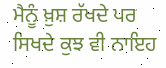ਮੈਨੂੰ ਖ਼ੁਸ਼ ਰੱਖਦੇ ਪਰ ਸਿਖਦੇ ਕੁਝ ਵੀ ਨਾਇਹ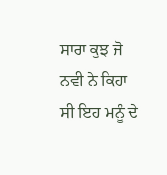ਸਾਰਾ ਕੁਝ ਜੋ ਨਵੀ ਨੇ ਕਿਹਾ ਸੀ ਇਹ ਮਨੂੰ ਦੇ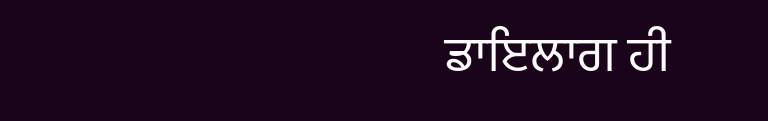ਡਾਇਲਾਗ ਹੀ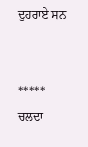ਦੁਹਰਾਏ ਸਨ


*****
ਚਲਦਾ